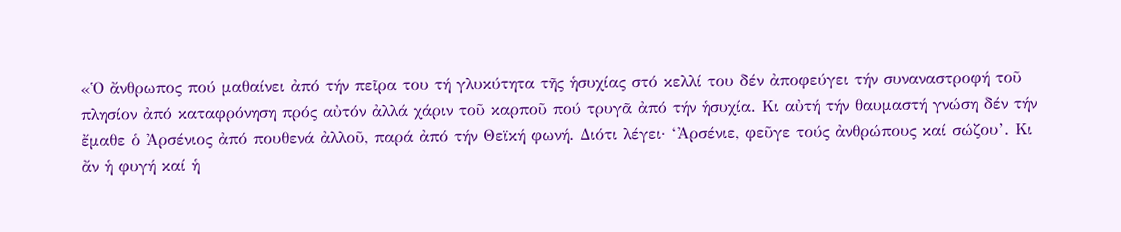«Ὁ ἄνθρωπος πού μαθαίνει ἀπό τήν πεῖρα του τή γλυκύτητα τῆς ἡσυχίας στό κελλί του δέν ἀποφεύγει τήν συναναστροφή τοῦ πλησίον ἀπό καταφρόνηση πρός αὐτόν ἀλλά χάριν τοῦ καρποῦ πού τρυγᾶ ἀπό τήν ἡσυχία. Κι αὐτή τήν θαυμαστή γνώση δέν τήν ἔμαθε ὁ Ἀρσένιος ἀπό πουθενά ἀλλοῦ, παρά ἀπό τήν Θεϊκή φωνή. Διότι λέγει· ‘Ἀρσένιε, φεῦγε τούς ἀνθρώπους καί σώζου’. Κι ἄν ἡ φυγή καί ἡ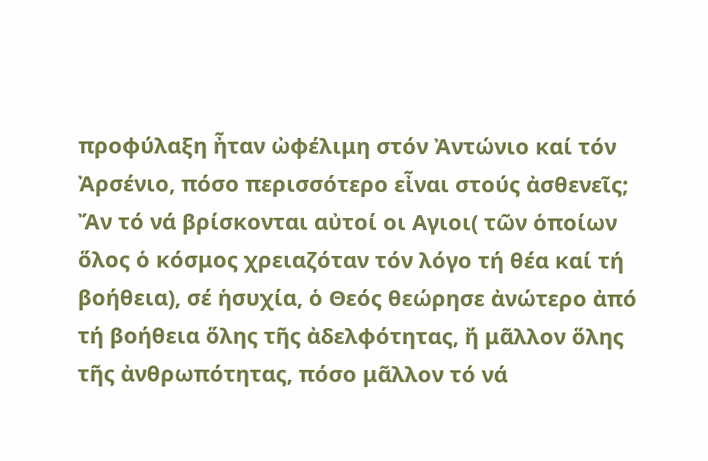προφύλαξη ἦταν ὠφέλιμη στόν Ἀντώνιο καί τόν Ἀρσένιο, πόσο περισσότερο εἶναι στούς ἀσθενεῖς; Ἄν τό νά βρίσκονται αὐτοί οι Αγιοι( τῶν ὁποίων ὅλος ὁ κόσμος χρειαζόταν τόν λόγο τή θέα καί τή βοήθεια), σέ ἡσυχία, ὁ Θεός θεώρησε ἀνώτερο ἀπό τή βοήθεια ὅλης τῆς ἀδελφότητας, ἤ μᾶλλον ὅλης τῆς ἀνθρωπότητας, πόσο μᾶλλον τό νά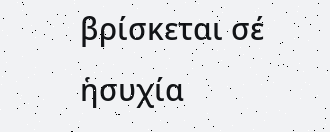βρίσκεται σέ ἡσυχία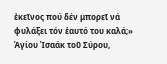ἐκεῖνος πού δέν μπορεῖ νά φυλάξει τόν ἑαυτό του καλά;»
Ἁγίου Ἰσαάκ τοῦ Σύρου,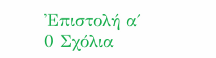Ἐπιστολή α΄
0 Σχόλια